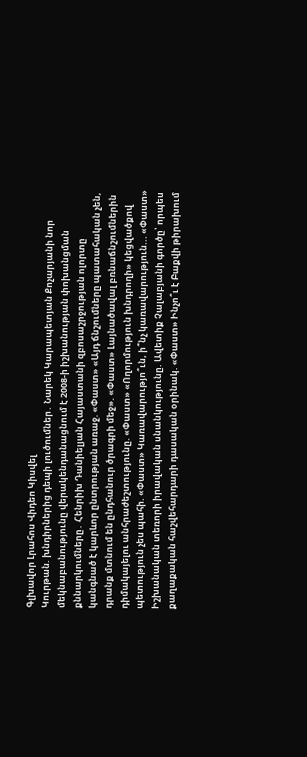Գլխավոր Լրահոս Վիդեո Կիսվել
Կուրթան. խնդիրներից դեպի լուծումներ․ Նարեկ Կարապետյան Քոչարյանի նոր մեկնաբանությունը վերակենդանացնում է 2008-ի իշխանության փոխանցման քննարկումները․ Հենրիխ Դանիելյան Հայաստանի զբոսաշրջության ոլորտը կանգնած է կարևոր ընտրության առաջ. «Փաստ» «Այդ ճնշումները պատահական չեն, դրանք մտնում են ընդհանուր ծրագրի մեջ». «Փաստ» Լայնածավալ բռնաճնշումներին դիմակայելու անհրաժեշտությունը. «Փաստ» «Ողորմություն խնդրողի» կեցվածքով պետություն չես պահի. «Փաստ» Կառավարությո՞ւն, ի՞նչ կառավարություն... «Փաստ» Իշխանական տեռորի իրավական սնանկությունը. Ավետիք Չալաբյանի գործը՝ որպես քաղաքական հաշվեհարդարի դասական օրինակ. «Փաստ» Ինչո՞ւ է Բաքվի թիրախում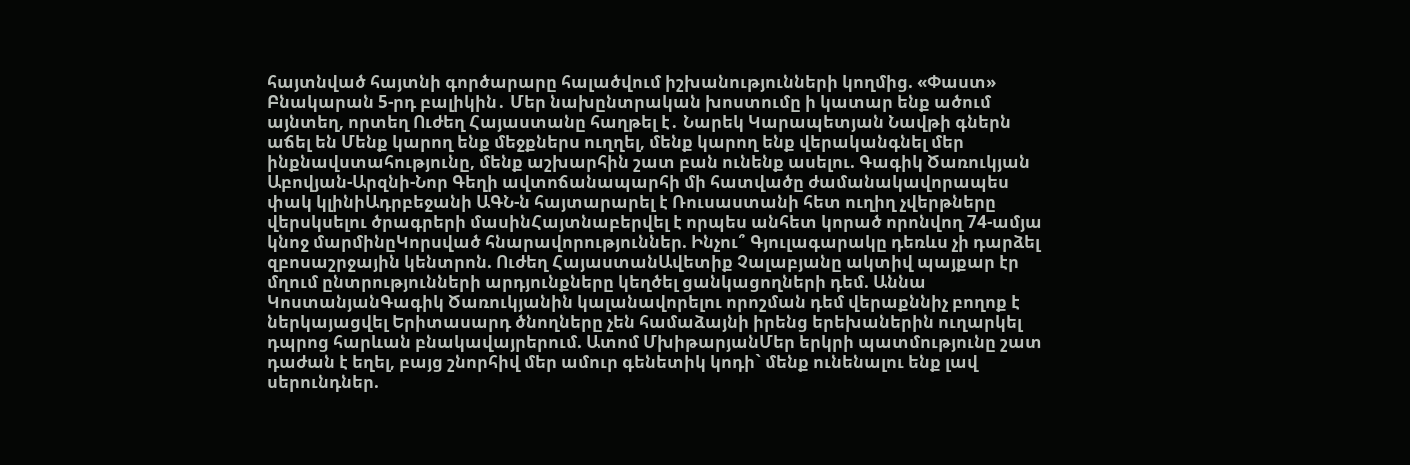հայտնված հայտնի գործարարը հալածվում իշխանությունների կողմից. «Փաստ» Բնակարան 5-րդ բալիկին․ Մեր նախընտրական խոստումը ի կատար ենք ածում այնտեղ, որտեղ Ուժեղ Հայաստանը հաղթել է․ Նարեկ Կարապետյան Նավթի գներն աճել են Մենք կարող ենք մեջքներս ուղղել, մենք կարող ենք վերականգնել մեր ինքնավստահությունը, մենք աշխարհին շատ բան ունենք ասելու. Գագիկ Ծառուկյան
Աբովյան-Արզնի-Նոր Գեղի ավտոճանապարհի մի հատվածը ժամանակավորապես փակ կլինիԱդրբեջանի ԱԳՆ-ն հայտարարել է Ռուսաստանի հետ ուղիղ չվերթները վերսկսելու ծրագրերի մասինՀայտնաբերվել է որպես անհետ կորած որոնվող 74-ամյա կնոջ մարմինըԿորսված հնարավորություններ. Ինչու՞ Գյուլագարակը դեռևս չի դարձել զբոսաշրջային կենտրոն. Ուժեղ ՀայաստանԱվետիք Չալաբյանը ակտիվ պայքար էր մղում ընտրությունների արդյունքները կեղծել ցանկացողների դեմ. Աննա ԿոստանյանԳագիկ Ծառուկյանին կալանավորելու որոշման դեմ վերաքննիչ բողոք է ներկայացվել Երիտասարդ ծնողները չեն համաձայնի իրենց երեխաներին ուղարկել դպրոց հարևան բնակավայրերում. Ատոմ ՄխիթարյանՄեր երկրի պատմությունը շատ դաժան է եղել, բայց շնորհիվ մեր ամուր գենետիկ կոդի` մենք ունենալու ենք լավ սերունդներ.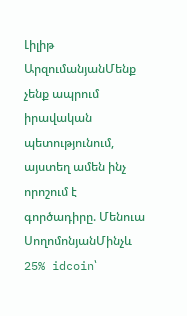Լիլիթ ԱրզումանյանՄենք չենք ապրում իրավական պետությունում, այստեղ ամեն ինչ որոշում է գործադիրը. Մենուա ՍողոմոնյանՄինչև 25% idcoin՝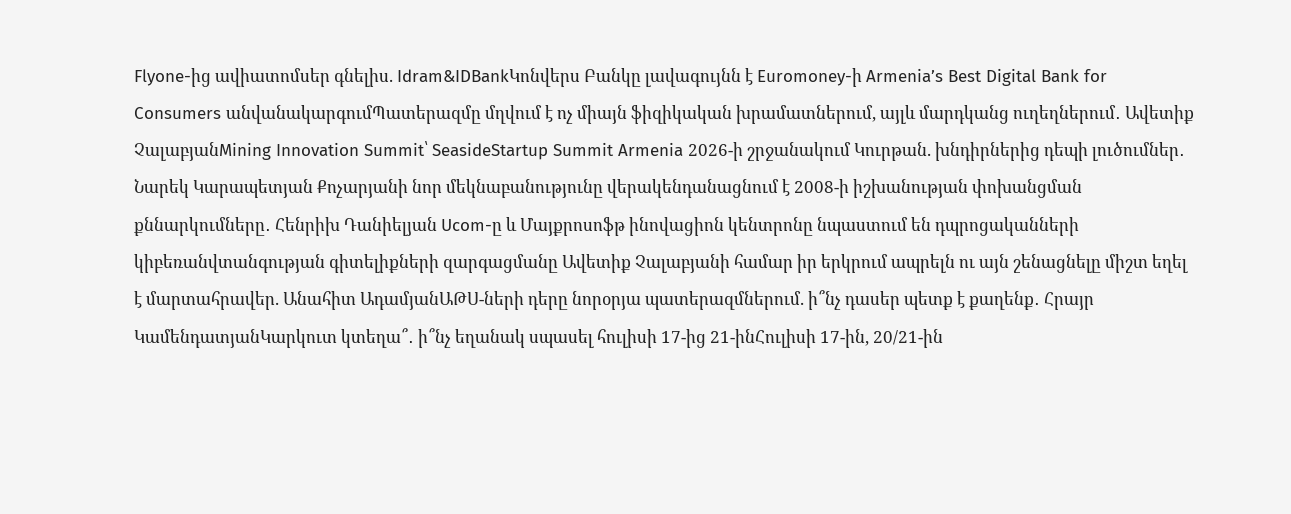Flyone-ից ավիատոմսեր գնելիս. Idram&IDBankԿոնվերս Բանկը լավագույնն է Euromoney-ի Armenia’s Best Digital Bank for Consumers անվանակարգումՊատերազմը մղվում է ոչ միայն ֆիզիկական խրամատներում, այլև մարդկանց ուղեղներում․ Ավետիք ՉալաբյանMining Innovation Summit՝ SeasideStartup Summit Armenia 2026-ի շրջանակում Կուրթան. խնդիրներից դեպի լուծումներ․ Նարեկ Կարապետյան Քոչարյանի նոր մեկնաբանությունը վերակենդանացնում է 2008-ի իշխանության փոխանցման քննարկումները․ Հենրիխ Դանիելյան Ucom-ը և Մայքրոսոֆթ ինովացիոն կենտրոնը նպաստում են դպրոցականների կիբեռանվտանգության գիտելիքների զարգացմանը Ավետիք Չալաբյանի համար իր երկրում ապրելն ու այն շենացնելը միշտ եղել է մարտահրավեր. Անահիտ ԱդամյանԱԹՍ-ների դերը նորօրյա պատերազմներում. ի՞նչ դասեր պետք է քաղենք․ Հրայր ԿամենդատյանԿարկուտ կտեղա՞․ ի՞նչ եղանակ սպասել հուլիսի 17-ից 21-ինՀուլիսի 17-ին, 20/21-ին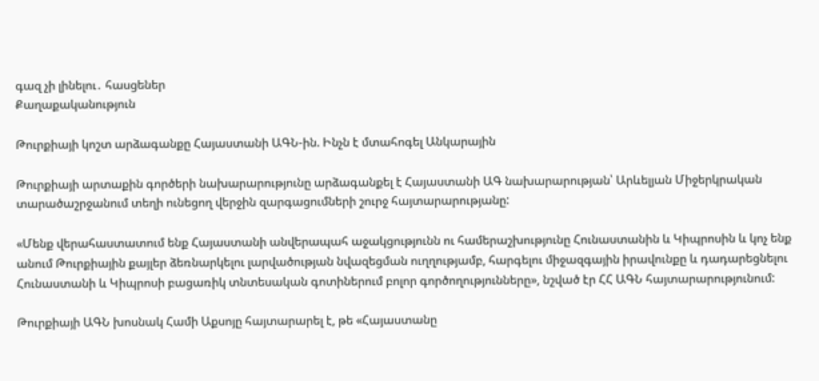գազ չի լինելու․ հասցեներ
Քաղաքականություն

Թուրքիայի կոշտ արձագանքը Հայաստանի ԱԳՆ-ին. Ինչն է մտահոգել Անկարային

Թուրքիայի արտաքին գործերի նախարարությունը արձագանքել է Հայաստանի ԱԳ նախարարության՝ Արևելյան Միջերկրական տարածաշրջանում տեղի ունեցող վերջին զարգացումների շուրջ հայտարարությանը:

«Մենք վերահաստատում ենք Հայաստանի անվերապահ աջակցությունն ու համերաշխությունը Հունաստանին և Կիպրոսին և կոչ ենք անում Թուրքիային քայլեր ձեռնարկելու լարվածության նվազեցման ուղղությամբ, հարգելու միջազգային իրավունքը և դադարեցնելու Հունաստանի և Կիպրոսի բացառիկ տնտեսական գոտիներում բոլոր գործողությունները», նշված էր ՀՀ ԱԳՆ հայտարարությունում:

Թուրքիայի ԱԳՆ խոսնակ Համի Աքսոյը հայտարարել է, թե «Հայաստանը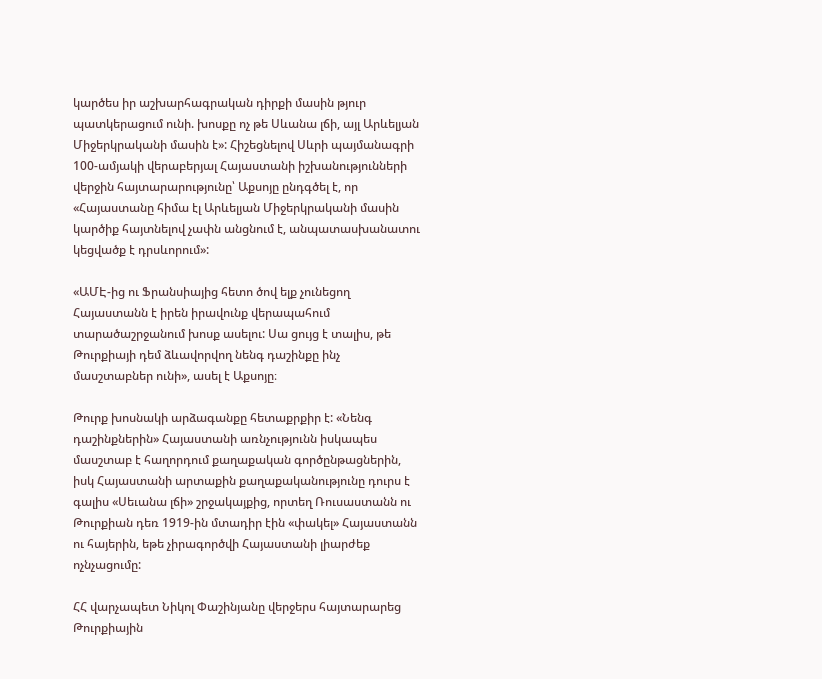կարծես իր աշխարհագրական դիրքի մասին թյուր պատկերացում ունի. խոսքը ոչ թե Սևանա լճի, այլ Արևելյան Միջերկրականի մասին է»: Հիշեցնելով Սևրի պայմանագրի 100-ամյակի վերաբերյալ Հայաստանի իշխանությունների վերջին հայտարարությունը՝ Աքսոյը ընդգծել է, որ «Հայաստանը հիմա էլ Արևելյան Միջերկրականի մասին կարծիք հայտնելով չափն անցնում է, անպատասխանատու կեցվածք է դրսևորում»:

«ԱՄԷ-ից ու Ֆրանսիայից հետո ծով ելք չունեցող Հայաստանն է իրեն իրավունք վերապահում տարածաշրջանում խոսք ասելու: Սա ցույց է տալիս, թե Թուրքիայի դեմ ձևավորվող նենգ դաշինքը ինչ մասշտաբներ ունի», ասել է Աքսոյը։

Թուրք խոսնակի արձագանքը հետաքրքիր է: «Նենգ դաշինքներին» Հայաստանի առնչությունն իսկապես մասշտաբ է հաղորդում քաղաքական գործընթացներին, իսկ Հայաստանի արտաքին քաղաքականությունը դուրս է գալիս «Սեւանա լճի» շրջակայքից, որտեղ Ռուսաստանն ու Թուրքիան դեռ 1919-ին մտադիր էին «փակել» Հայաստանն ու հայերին, եթե չիրագործվի Հայաստանի լիարժեք ոչնչացումը:

ՀՀ վարչապետ Նիկոլ Փաշինյանը վերջերս հայտարարեց Թուրքիային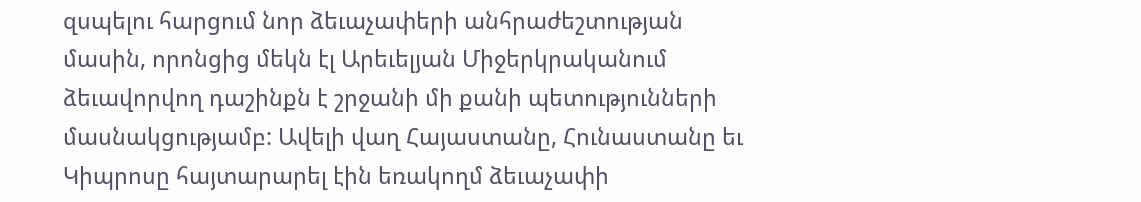զսպելու հարցում նոր ձեւաչափերի անհրաժեշտության մասին, որոնցից մեկն էլ Արեւելյան Միջերկրականում ձեւավորվող դաշինքն է շրջանի մի քանի պետությունների մասնակցությամբ: Ավելի վաղ Հայաստանը, Հունաստանը եւ Կիպրոսը հայտարարել էին եռակողմ ձեւաչափի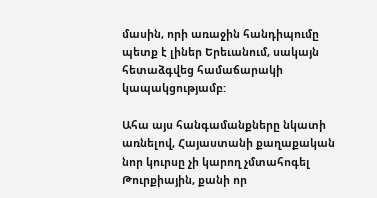մասին, որի առաջին հանդիպումը պետք է լիներ Երեւանում, սակայն հետաձգվեց համաճարակի կապակցությամբ:

Ահա այս հանգամանքները նկատի առնելով, Հայաստանի քաղաքական նոր կուրսը չի կարող չմտահոգել Թուրքիային, քանի որ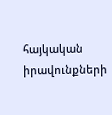հայկական իրավունքների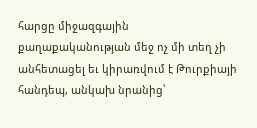հարցը միջազգային քաղաքականության մեջ ոչ մի տեղ չի անհետացել եւ կիրառվում է Թուրքիայի հանդեպ, անկախ նրանից՝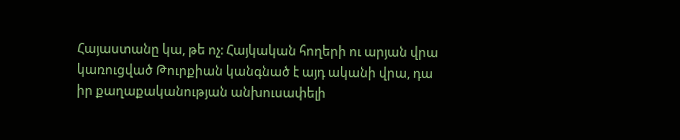Հայաստանը կա, թե ոչ: Հայկական հողերի ու արյան վրա կառուցված Թուրքիան կանգնած է այդ ականի վրա, դա իր քաղաքականության անխուսափելի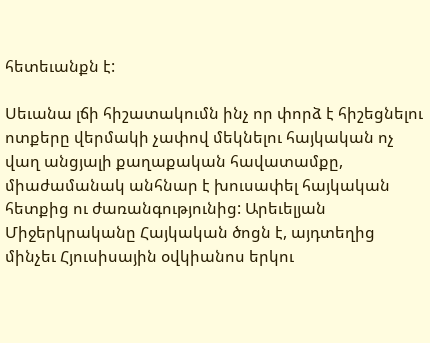հետեւանքն է:

Սեւանա լճի հիշատակումն ինչ որ փորձ է հիշեցնելու ոտքերը վերմակի չափով մեկնելու հայկական ոչ վաղ անցյալի քաղաքական հավատամքը, միաժամանակ անհնար է խուսափել հայկական հետքից ու ժառանգությունից: Արեւելյան Միջերկրականը Հայկական ծոցն է, այդտեղից մինչեւ Հյուսիսային օվկիանոս երկու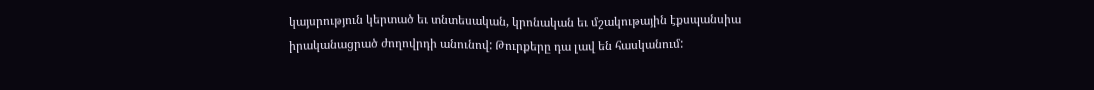կայսրություն կերտած եւ տնտեսական, կրոնական եւ մշակութային էքսպանսիա իրականացրած ժողովրդի անունով: Թուրքերը դա լավ են հասկանում: